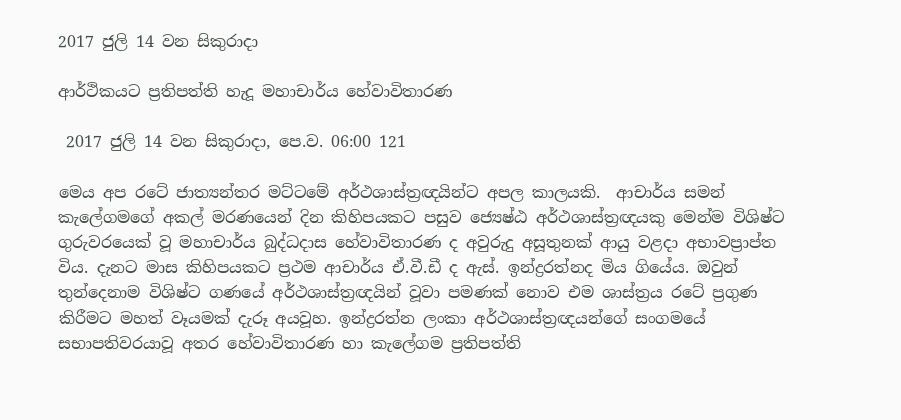2017 ජුලි 14 වන සිකුරාදා

ආර්ථිකයට ප්‍රතිපත්ති හැදූ මහාචාර්ය හේවාවිතාරණ

 2017 ජුලි 14 වන සිකුරාදා, පෙ.ව. 06:00 121

මෙය අප රටේ ජාත්‍යන්තර මට්ටමේ අර්ථශාස්ත්‍රඥයින්ට අපල කාලයකි.  ආචාර්ය සමන් කැලේගමගේ අකල් මරණයෙන් දින කිහිපයකට පසුව ජ්‍යෙෂ්ඨ අර්ථශාස්ත්‍රඥයකු මෙන්ම විශිෂ්ට ගුරුවරයෙක් වූ මහාචාර්ය බුද්ධදාස හේවාවිතාරණ ද අවුරුදු අසූතුනක් ආයු වළදා අභාවප්‍රාප්ත විය. දැනට මාස කිහිපයකට ප්‍රථම ආචාර්ය ඒ.වී.ඩී ද ඇස්. ඉන්ද්‍රරත්නද මිය ගියේය. ඔවුන් තුන්දෙනාම විශිෂ්ට ගණයේ අර්ථශාස්ත්‍රඥයින් වූවා පමණක් නොව එම ශාස්ත්‍රය රටේ ප්‍රගුණ කිරීමට මහත් වෑයමක් දැරූ අයවූහ. ඉන්ද්‍රරත්න ලංකා අර්ථශාස්ත්‍රඥයන්ගේ සංගමයේ සභාපතිවරයාවූ අතර හේවාවිතාරණ හා කැලේගම ප්‍රතිපත්ති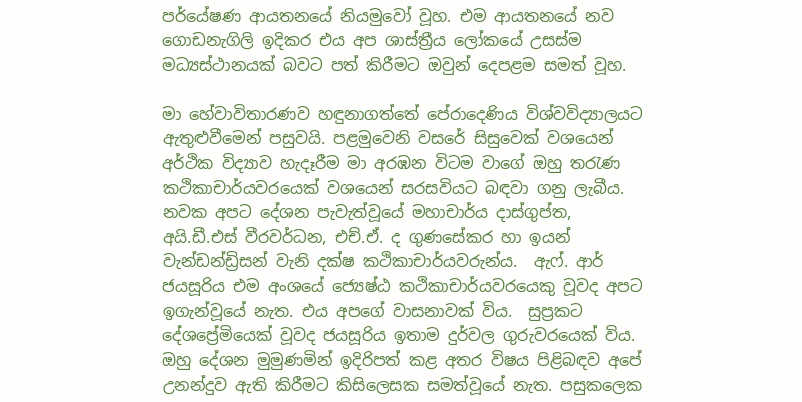පර්යේෂණ ආයතනයේ නියමුවෝ වූහ. එම ආයතනයේ නව ගොඩනැගිලි ඉදිකර එය අප ශාස්ත්‍රීය ලෝකයේ උසස්ම මධ්‍යස්ථානයක් බවට පත් කිරීමට ඔවුන් දෙපළම සමත් වූහ.

මා හේවාවිතාරණව හඳුනාගත්තේ පේරාදෙණිය විශ්වවිද්‍යාලයට ඇතුළුවීමෙන් පසුවයි. පළමුවෙනි වසරේ සිසුවෙක් වශයෙන් අර්ථික විද්‍යාව හැදෑරීම මා අරඹන විටම වාගේ ඔහු තරැණ කථිකාචාර්යවරයෙක් වශයෙන් සරසවියට බඳවා ගනු ලැබීය. නවක අපට දේශන පැවැත්වූයේ මහාචාර්ය දාස්ගුප්ත, අයි.ඩී.එස් වීරවර්ධන, එච්.ඒ. ද ගුණසේකර හා ඉයන් වැන්ඩන්ඩ්‍රිසන් වැනි දක්ෂ කථිකාචාර්යවරුන්ය.  ඇෆ්. ආර් ජයසූරිය එම අංශයේ ජ්‍යෙෂ්ඨ කථිකාචාර්යවරයෙකු වූවද අපට ඉගැන්වූයේ නැත. එය අපගේ වාසනාවක් විය.  සුප්‍රකට දේශප්‍රේමියෙක් වූවද ජයසූරිය ඉතාම දුර්වල ගුරුවරයෙක් විය. ඔහු දේශන මුමුණමින් ඉදිරිපත් කළ අතර විෂය පිළිබඳව අපේ උනන්දුව ඇති කිරීමට කිසිලෙසක සමත්වූයේ නැත. පසුකලෙක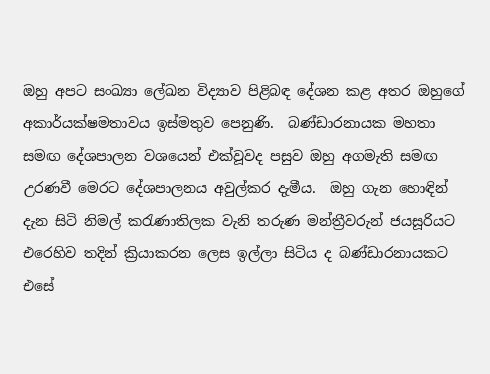ඔහු අපට සංඛ්‍යා ලේඛන විද්‍යාව පිළිබඳ දේශන කළ අතර ඔහුගේ අකාර්යක්ෂමතාවය ඉස්මතුව පෙනුණි.  බණ්ඩාරනායක මහතා සමඟ දේශපාලන වශයෙන් එක්වූවද පසුව ඔහු අගමැති සමඟ උරණවී මෙරට දේශපාලනය අවුල්කර දැමීය.  ඔහු ගැන හොඳින් දැන සිටි නිමල් කරැණාතිලක වැනි තරුණ මන්ත්‍රීවරුන් ජයසූරියට එරෙහිව තදින් ක්‍රියාකරන ලෙස ඉල්ලා සිටිය ද බණ්ඩාරනායකට එසේ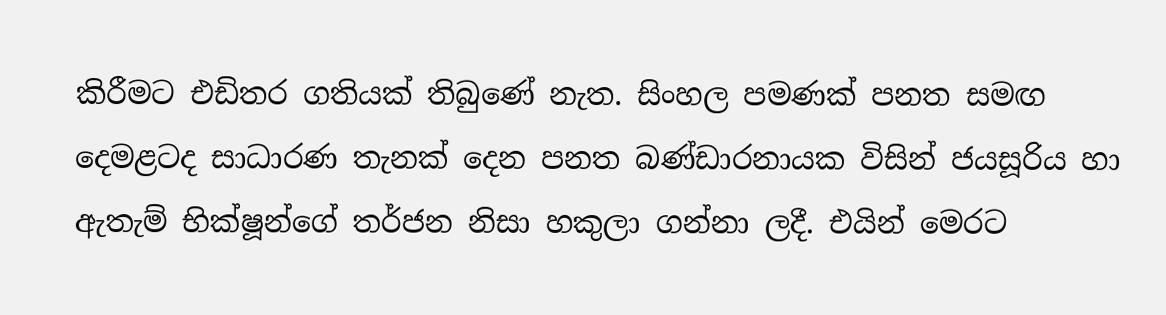කිරීමට එඩිතර ගතියක් තිබුණේ නැත. සිංහල පමණක් පනත සමඟ දෙමළටද සාධාරණ තැනක් දෙන පනත බණ්ඩාරනායක විසින් ජයසූරිය හා ඇතැම් භික්ෂූන්ගේ තර්ජන නිසා හකුලා ගන්නා ලදී. එයින් මෙරට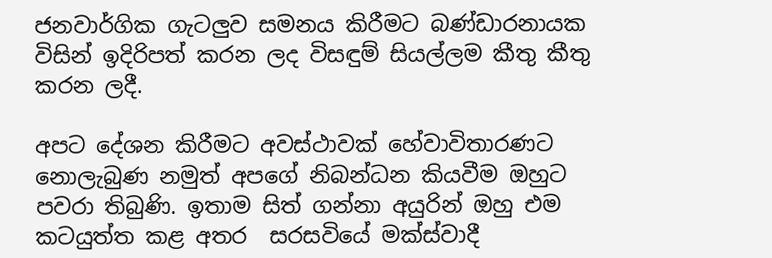ජනවාර්ගික ගැටලුව සමනය කිරීමට බණ්ඩාරනායක විසින් ඉදිරිපත් කරන ලද විසඳුම් සියල්ලම කීතු කීතු කරන ලදී.

අපට දේශන කිරීමට අවස්ථාවක් හේවාවිතාරණට නොලැබුණ නමුත් අපගේ නිබන්ධන කියවීම ඔහුට පවරා තිබුණි. ඉතාම සිත් ගන්නා අයුරින් ඔහු එම කටයුත්ත කළ අතර  සරසවියේ මක්ස්වාදී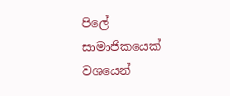පිලේ සාමාජිකයෙක් වශයෙන්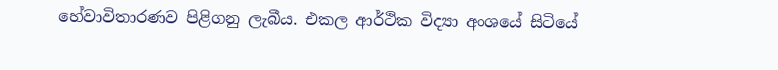හේවාවිතාරණව පිළිගනු ලැබීය. එකල ආර්ථික විද්‍යා අංශයේ සිටියේ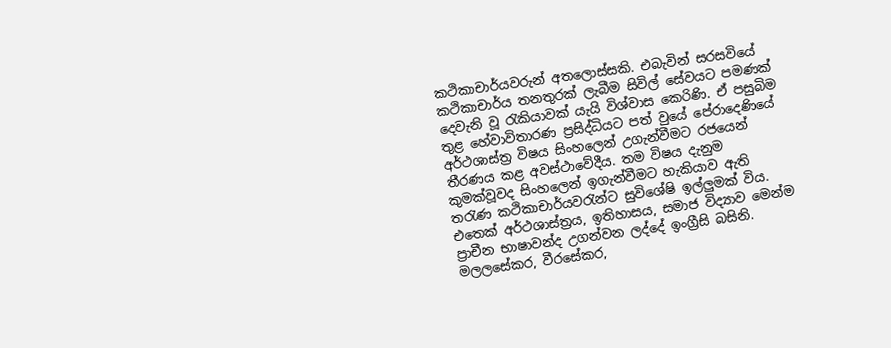කථිකාචාර්යවරුන් අතලොස්සකි. එබැවින් සරසවියේ කථිකාචාර්ය තනතුරක් ලැබීම සිවිල් සේවයට පමණක් දෙවැනි වූ රැකියාවක් යැයි විශ්වාස කෙරිණි. ඒ පසුබිම තුළ හේවාවිතාරණ ප්‍රසිද්ධියට පත් වුයේ පේරාදෙණියේ අර්ථශාස්ත්‍ර විෂය සිංහලෙන් උගැන්වීමට රජයෙන් තීරණය කළ අවස්ථාවේදීය. තම විෂය දැනුම කුමක්වූවද සිංහලෙන් ඉගැන්වීමට හැකියාව ඇති තරැණ කථිකාචාර්යවරැන්ට සුවිශේෂි ඉල්ලුමක් විය. එතෙක් අර්ථශාස්ත්‍රය, ඉතිහාසය, සමාජ විද්‍යාව මෙන්ම ප්‍රාචීන භාෂාවන්ද උගන්වන ලද්දේ ඉංග්‍රීසි බසිනි. මලලසේකර, වීරසේකර,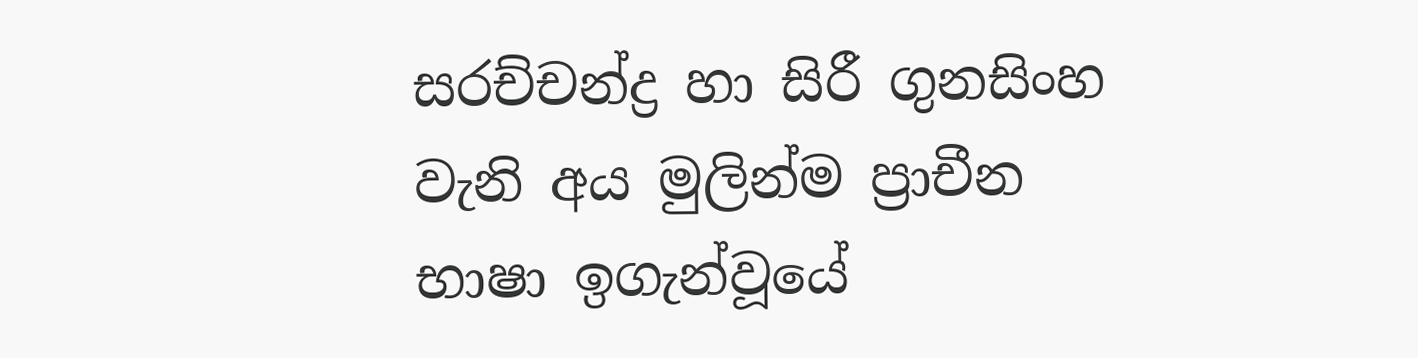සරච්චන්ද්‍ර හා සිරී ගුනසිංහ වැනි අය මුලින්ම ප්‍රාචීන භාෂා ඉගැන්වූයේ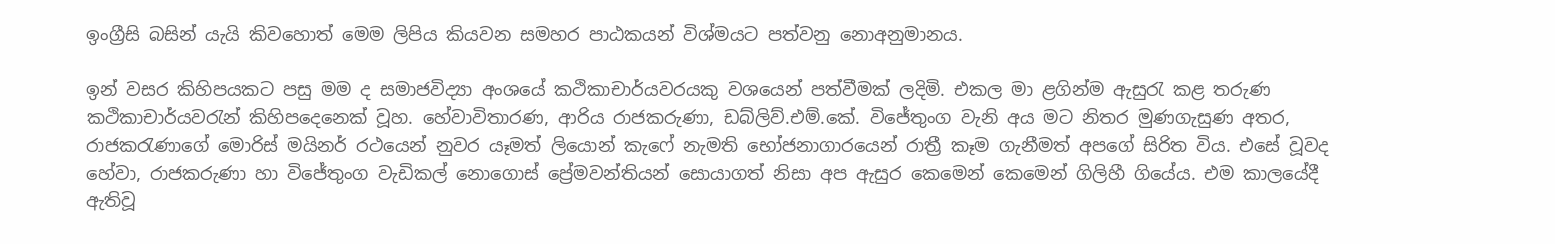ඉංග්‍රීසි බසින් යැයි කිවහොත් මෙම ලිපිය කියවන සමහර පාඨකයන් විශ්මයට පත්වනු නොඅනුමානය.

ඉන් වසර කිහිපයකට පසු මම ද සමාජවිද්‍යා අංශයේ කථිකාචාර්යවරයකු වශයෙන් පත්වීමක් ලදිමි. එකල මා ළගින්ම ඇසුරැ කළ තරුණ කථිකාචාර්යවරැන් කිහිපදෙනෙක් වූහ. හේවාවිතාරණ, ආරිය රාජකරුණා, ඩබ්ලිව්.එම්.කේ. විජේතුංග වැනි අය මට නිතර මුණගැසුණ අතර, රාජකරැණාගේ මොරිස් මයිනර් රථයෙන් නුවර යෑමත් ලියොන් කැෆේ නැමති භෝජනාගාරයෙන් රාත්‍රී කෑම ගැනීමත් අපගේ සිරිත විය. එසේ වූවද හේවා, රාජකරුණා හා විජේතුංග වැඩිකල් නොගොස් ප්‍රේමවන්තියන් සොයාගත් නිසා අප ඇසුර කෙමෙන් කෙමෙන් ගිලිහී ගියේය. එම කාලයේදී ඇතිවූ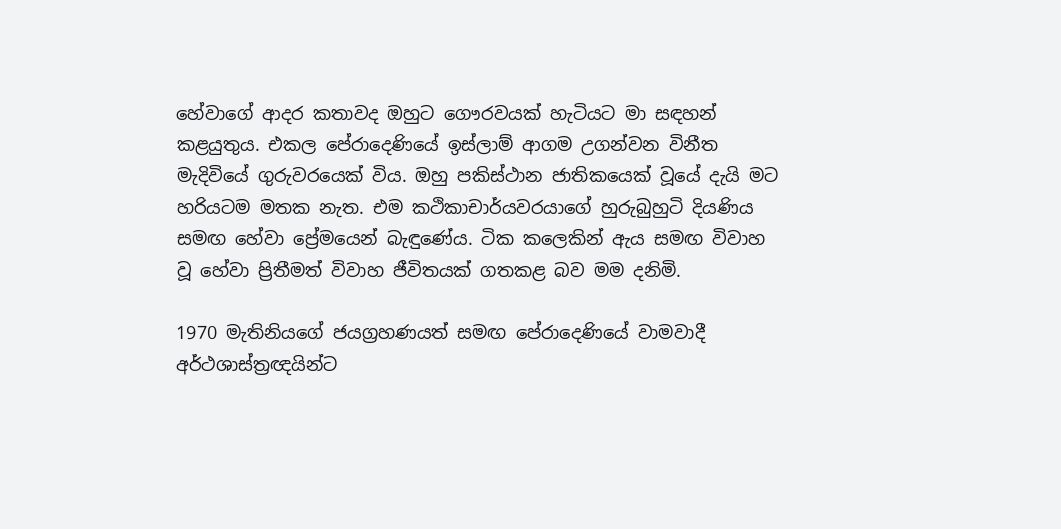හේවාගේ ආදර කතාවද ඔහුට ගෞරවයක් හැටියට මා සඳහන් කළයුතුය. එකල පේරාදෙණියේ ඉස්ලාම් ආගම උගන්වන විනීත මැදිවියේ ගුරුවරයෙක් විය. ඔහු පකිස්ථාන ජාතිකයෙක් වූයේ දැයි මට හරියටම මතක නැත. එම කථිකාචාර්යවරයාගේ හුරුබුහුටි දියණිය සමඟ හේවා ප්‍රේමයෙන් බැඳුණේය. ටික කලෙකින් ඇය සමඟ විවාහ වූ හේවා ප්‍රිතීමත් විවාහ ජීවිතයක් ගතකළ බව මම දනිමි.

1970 මැතිනියගේ ජයග්‍රහණයත් සමඟ පේරාදෙණියේ වාමවාදී අර්ථශාස්ත්‍රඥයින්ට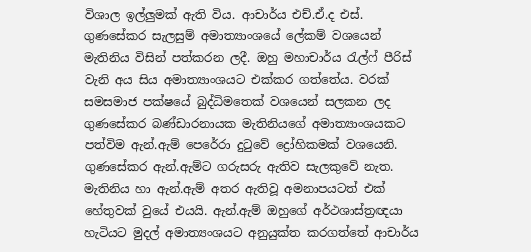විශාල ඉල්ලුමක් ඇති විය. ආචාර්ය එච්.ඒ.ද එස්. ගුණසේකර සැලසුම් අමාත්‍යාංශයේ ලේකම් වශයෙන් මැතිනිය විසින් පත්කරන ලදී. ඔහු මහාචාර්ය රැල්ෆ් පීරිස් වැනි අය සිය අමාත්‍යාංශයට එක්කර ගත්තේය. වරක් සමසමාජ පක්ෂයේ බුද්ධිමතෙක් වශයෙන් සලකන ලද ගුණසේකර බණ්ඩාරනායක මැතිනියගේ අමාත්‍යාංශයකට පත්විම ඇන්.ඇම් පෙරේරා දුටුවේ ද්‍රෝහිකමක් වශයෙනි. ගුණසේකර ඇන්.ඇම්ට ගරුසරු ඇතිව සැලකුවේ නැත. මැතිනිය හා ඇන්.ඇම් අතර ඇතිවූ අමනාපයටත් එක් හේතුවක් වුයේ එයයි. ඇන්.ඇම් ඔහුගේ අර්ථශාස්ත්‍රඥයා හැටියට මුදල් අමාත්‍යංශයට අනුයුක්ත කරගත්තේ ආචාර්ය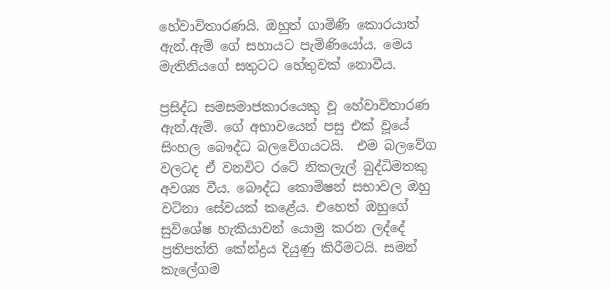හේවාවිතාරණයි. ඔහුත් ගාමිණි කොරයාත් ඇන්.ඇම් ගේ සහායට පැමිණියෝය. මෙය මැතිනියගේ සතුටට හේතුවක් නොවීය.

ප්‍රසිද්ධ සමසමාජකාරයෙකු වූ හේවාවිතාරණ ඇන්.ඇම්. ගේ අභාවයෙන් පසු එක් වූයේ සිංහල බෞද්ධ බලවේගයටයි.  එම බලවේග වලටද ඒ වනවිට රටේ නිකලැල් බුද්ධිමතකු අවශ්‍ය වීය. බෞද්ධ කොමිෂන් සභාවල ඔහු වටිනා සේවයක් කළේය. එහෙත් ඔහුගේ සුවිශේෂ හැකියාවන් යොමු කරන ලද්දේ ප්‍රතිපත්ති කේන්ද්‍රය දියුණු කිරීමටයි. සමන් කැලේගම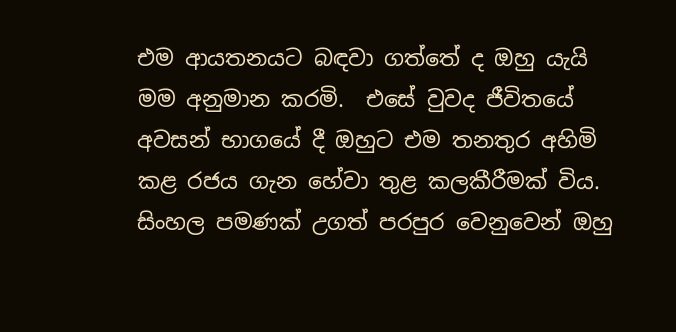එම ආයතනයට බඳවා ගත්තේ ද ඔහු යැයි මම අනුමාන කරමි.  එසේ වුවද ජීවිතයේ අවසන් භාගයේ දී ඔහුට එම තනතුර අහිමි කළ රජය ගැන හේවා තුළ කලකීරීමක් විය. සිංහල පමණක් උගත් පරපුර වෙනුවෙන් ඔහු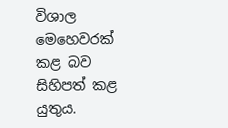විශාල මෙහෙවරක් කළ බව සිහිපත් කළ යුතුය.